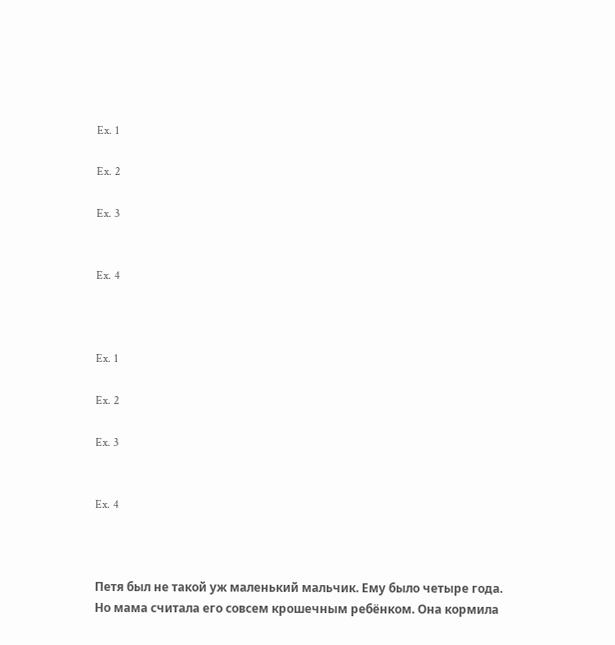Ex. 1

Ex. 2

Ex. 3


Ex. 4



Ex. 1

Ex. 2

Ex. 3


Ex. 4



Петя был не такой уж маленький мальчик. Ему было четыре года. Но мама считала его совсем крошечным ребёнком. Она кормила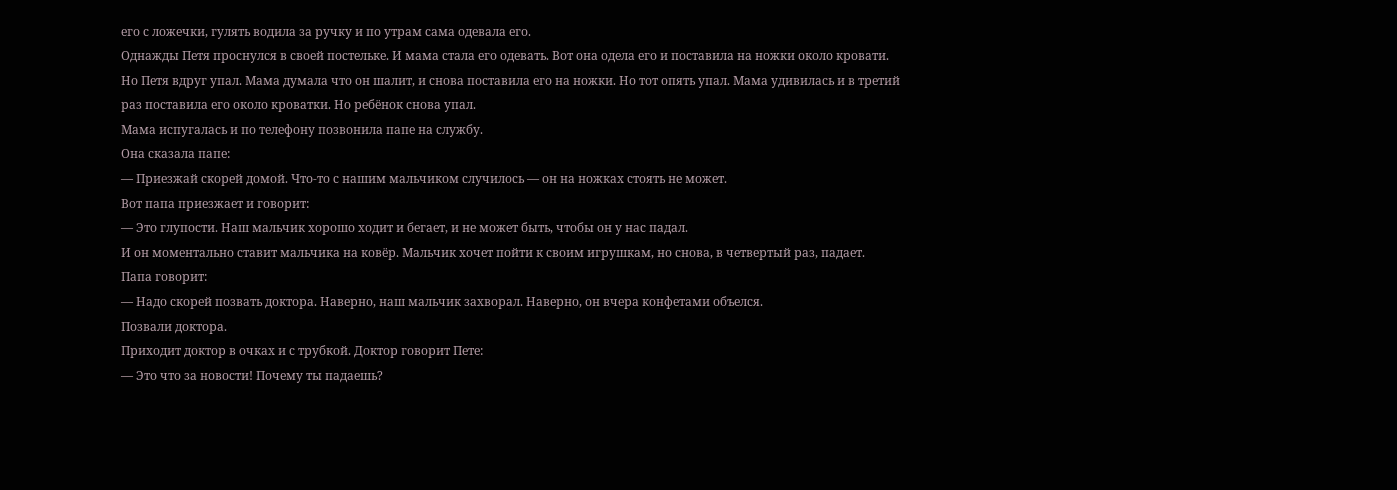его с ложечки, гулять водила за ручку и по утрам сама одевала его.
Однажды Петя проснулся в своей постельке. И мама стала его одевать. Вот она одела его и поставила на ножки около кровати. Но Петя вдруг упал. Мама думала что он шалит, и снова поставила его на ножки. Но тот опять упал. Мама удивилась и в третий раз поставила его около кроватки. Но ребёнок снова упал.
Мама испугалась и по телефону позвонила папе на службу.
Она сказала папе:
— Приезжай скорей домой. Что-то с нашим мальчиком случилось — он на ножках стоять не может.
Вот папа приезжает и говорит:
— Это глупости. Наш мальчик хорошо ходит и бегает, и не может быть, чтобы он у нас падал.
И он моментально ставит мальчика на ковёр. Мальчик хочет пойти к своим игрушкам, но снова, в четвертый раз, падает.
Папа говорит:
— Надо скорей позвать доктора. Наверно, наш мальчик захворал. Наверно, он вчера конфетами объелся.
Позвали доктора.
Приходит доктор в очках и с трубкой. Доктор говорит Пете:
— Это что за новости! Почему ты падаешь?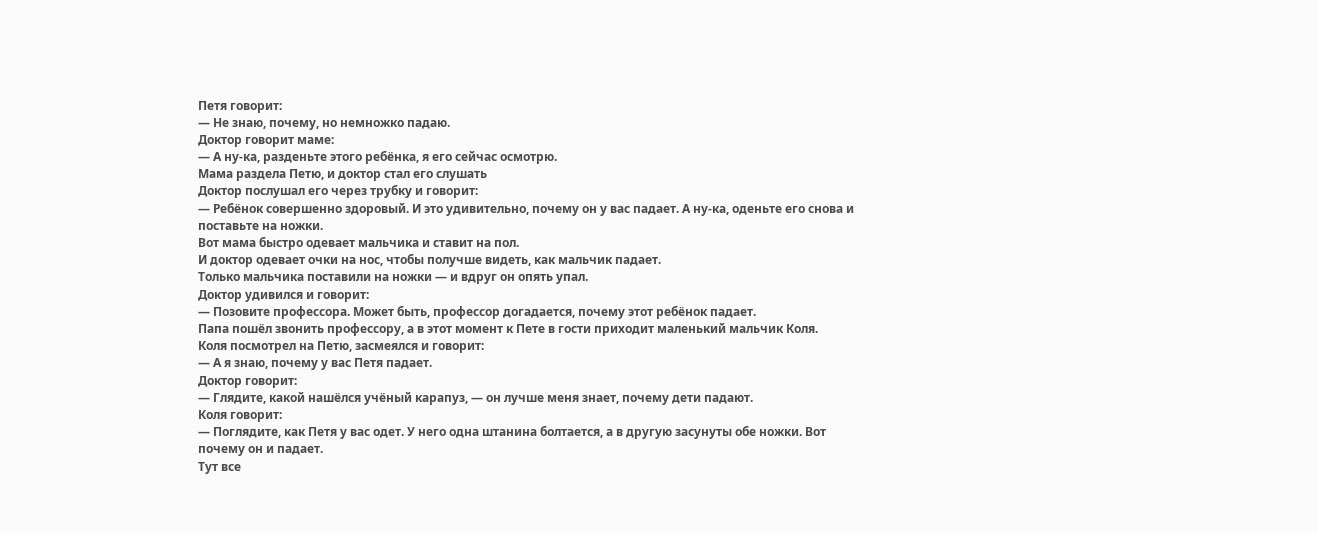Петя говорит:
— Не знаю, почему, но немножко падаю.
Доктор говорит маме:
— А ну-ка, разденьте этого ребёнка, я его сейчас осмотрю.
Мама раздела Петю, и доктор стал его слушать
Доктор послушал его через трубку и говорит:
— Ребёнок совершенно здоровый. И это удивительно, почему он у вас падает. А ну-ка, оденьте его снова и поставьте на ножки.
Вот мама быстро одевает мальчика и ставит на пол.
И доктор одевает очки на нос, чтобы получше видеть, как мальчик падает.
Только мальчика поставили на ножки — и вдруг он опять упал.
Доктор удивился и говорит:
— Позовите профессора. Может быть, профессор догадается, почему этот ребёнок падает.
Папа пошёл звонить профессору, а в этот момент к Пете в гости приходит маленький мальчик Коля.
Коля посмотрел на Петю, засмеялся и говорит:
— А я знаю, почему у вас Петя падает.
Доктор говорит:
— Глядите, какой нашёлся учёный карапуз, — он лучше меня знает, почему дети падают.
Коля говорит:
— Поглядите, как Петя у вас одет. У него одна штанина болтается, а в другую засунуты обе ножки. Вот почему он и падает.
Тут все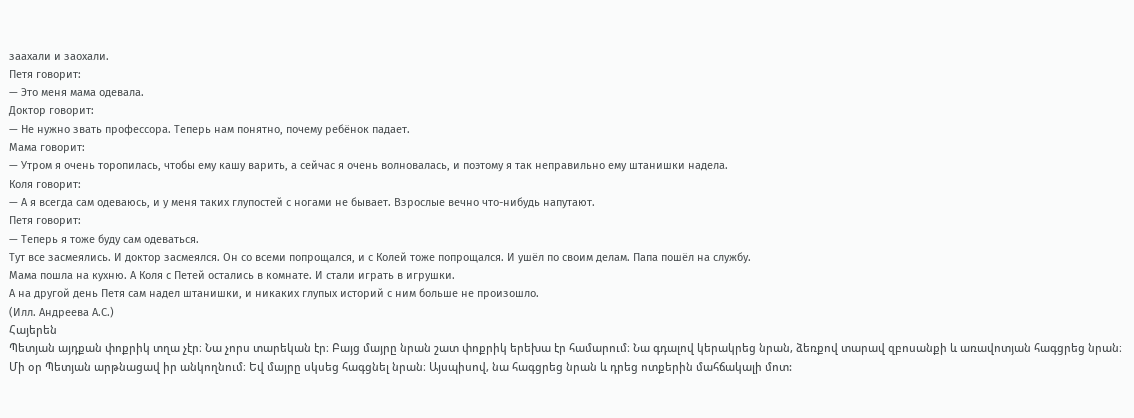заахали и заохали.
Петя говорит:
— Это меня мама одевала.
Доктор говорит:
— Не нужно звать профессора. Теперь нам понятно, почему ребёнок падает.
Мама говорит:
— Утром я очень торопилась, чтобы ему кашу варить, а сейчас я очень волновалась, и поэтому я так неправильно ему штанишки надела.
Коля говорит:
— А я всегда сам одеваюсь, и у меня таких глупостей с ногами не бывает. Взрослые вечно что-нибудь напутают.
Петя говорит:
— Теперь я тоже буду сам одеваться.
Тут все засмеялись. И доктор засмеялся. Он со всеми попрощался, и с Колей тоже попрощался. И ушёл по своим делам. Папа пошёл на службу.
Мама пошла на кухню. А Коля с Петей остались в комнате. И стали играть в игрушки.
А на другой день Петя сам надел штанишки, и никаких глупых историй с ним больше не произошло.
(Илл. Андреева А.С.)
Հայերեն
Պետյան այդքան փոքրիկ տղա չէր։ Նա չորս տարեկան էր։ Բայց մայրը նրան շատ փոքրիկ երեխա էր համարում։ Նա գդալով կերակրեց նրան, ձեռքով տարավ զբոսանքի և առավոտյան հագցրեց նրան։
Մի օր Պետյան արթնացավ իր անկողնում։ Եվ մայրը սկսեց հագցնել նրան։ Այսպիսով, նա հագցրեց նրան և դրեց ոտքերին մահճակալի մոտ: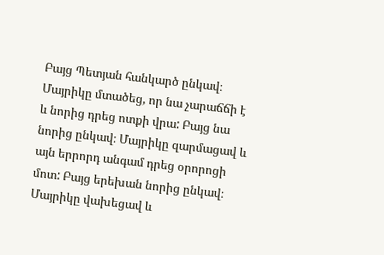Բայց Պետյան հանկարծ ընկավ։ Մայրիկը մտածեց, որ նա չարաճճի է և նորից դրեց ոտքի վրա: Բայց նա նորից ընկավ։ Մայրիկը զարմացավ և այն երրորդ անգամ դրեց օրորոցի մոտ: Բայց երեխան նորից ընկավ։
Մայրիկը վախեցավ և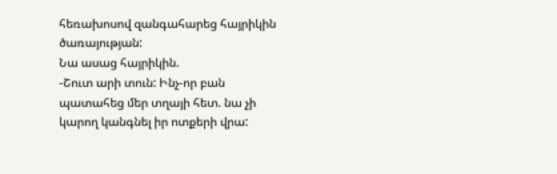հեռախոսով զանգահարեց հայրիկին ծառայության:
Նա ասաց հայրիկին.
-Շուտ արի տուն: Ինչ-որ բան պատահեց մեր տղայի հետ. նա չի կարող կանգնել իր ոտքերի վրա: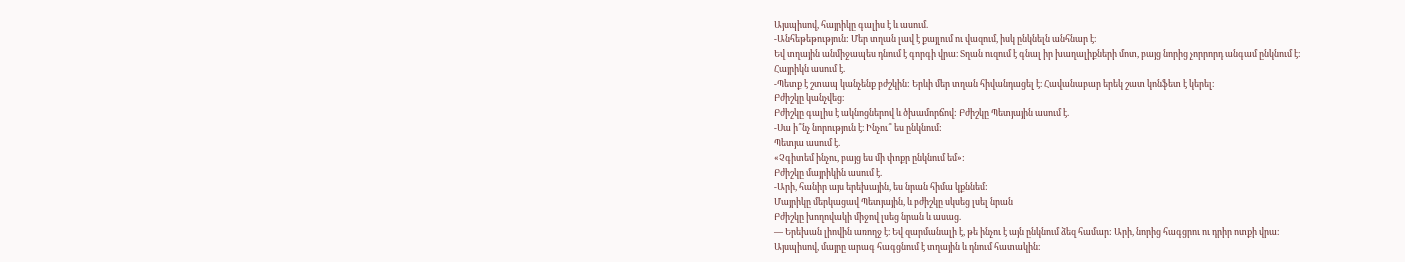Այսպիսով, հայրիկը գալիս է և ասում.
-Անհեթեթություն: Մեր տղան լավ է քայլում ու վազում, իսկ ընկնելն անհնար է։
Եվ տղային անմիջապես դնում է գորգի վրա։ Տղան ուզում է գնալ իր խաղալիքների մոտ, բայց նորից չորրորդ անգամ ընկնում է։
Հայրիկն ասում է.
-Պետք է շտապ կանչենք բժշկին: Երևի մեր տղան հիվանդացել է։ Հավանաբար երեկ շատ կոնֆետ է կերել։
Բժիշկը կանչվեց։
Բժիշկը գալիս է ակնոցներով և ծխամորճով: Բժիշկը Պետյային ասում է.
-Սա ի՞նչ նորություն է։ Ինչու՞ ես ընկնում:
Պետյա ասում է.
«Չգիտեմ ինչու, բայց ես մի փոքր ընկնում եմ»:
Բժիշկը մայրիկին ասում է.
-Արի, հանիր այս երեխային, ես նրան հիմա կքննեմ:
Մայրիկը մերկացավ Պետյային, և բժիշկը սկսեց լսել նրան
Բժիշկը խողովակի միջով լսեց նրան և ասաց.
— Երեխան լիովին առողջ է։ Եվ զարմանալի է, թե ինչու է այն ընկնում ձեզ համար: Արի, նորից հագցրու ու դրիր ոտքի վրա։
Այսպիսով, մայրը արագ հագցնում է տղային և դնում հատակին։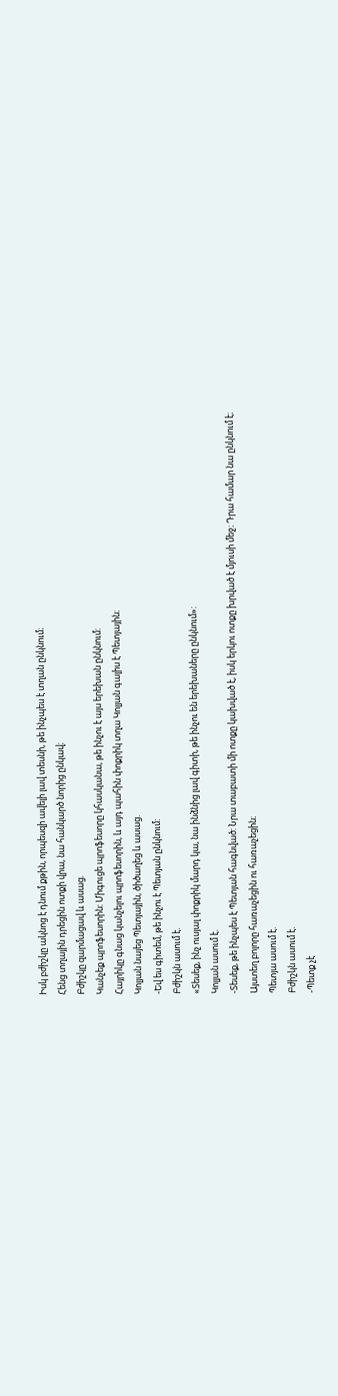Իսկ բժիշկը ակնոց է դնում քթին, որպեսզի ավելի լավ տեսնի, թե ինչպես է տղան ընկնում։
Հենց տղային դրեցին ոտքի վրա, նա հանկարծ նորից ընկավ։
Բժիշկը զարմացավ և ասաց.
Կանչեք պրոֆեսորին: Միգուցե պրոֆեսորը կհասկանա, թե ինչու է այս երեխան ընկնում:
Հայրիկը գնաց կանչելու պրոֆեսորին, և այդ պահին փոքրիկ տղա Կոլյան գալիս է Պետյային։
Կոլյան նայեց Պետյային, ծիծաղեց և ասաց.
-Եվ ես գիտեմ, թե ինչու է Պետյան ընկնում:
Բժիշկն ասում է.
«Տեսեք, ինչ ուսյալ փոքրիկ մարդ կա, նա ինձնից լավ գիտի, թե ինչու են երեխաները ընկնում»:
Կոլյան ասում է.
-Տեսեք, թե ինչպես է Պետյան հագնված: Նրա տաբատի մի ոտքը կախված է, իսկ երկու ոտքը խրված է մյուսի մեջ։ Դրա համար նա ընկնում է։
Այստեղ բոլորը հառաչեցին ու հառաչեցին։
Պետյա ասում է.
Բժիշկն ասում է.
-Պետք չէ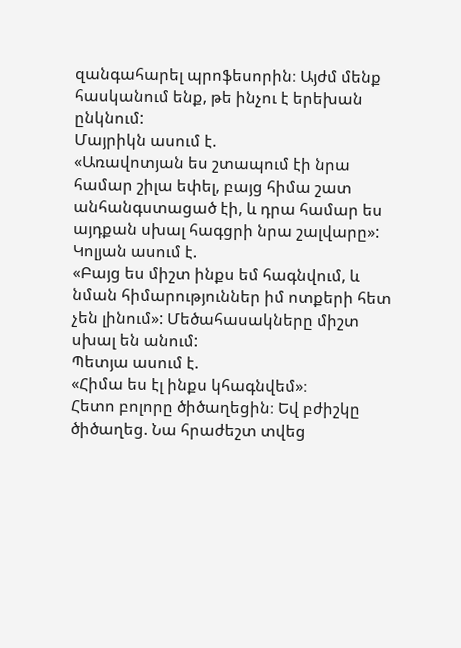զանգահարել պրոֆեսորին։ Այժմ մենք հասկանում ենք, թե ինչու է երեխան ընկնում:
Մայրիկն ասում է.
«Առավոտյան ես շտապում էի նրա համար շիլա եփել, բայց հիմա շատ անհանգստացած էի, և դրա համար ես այդքան սխալ հագցրի նրա շալվարը»:
Կոլյան ասում է.
«Բայց ես միշտ ինքս եմ հագնվում, և նման հիմարություններ իմ ոտքերի հետ չեն լինում»: Մեծահասակները միշտ սխալ են անում:
Պետյա ասում է.
«Հիմա ես էլ ինքս կհագնվեմ»։
Հետո բոլորը ծիծաղեցին։ Եվ բժիշկը ծիծաղեց. Նա հրաժեշտ տվեց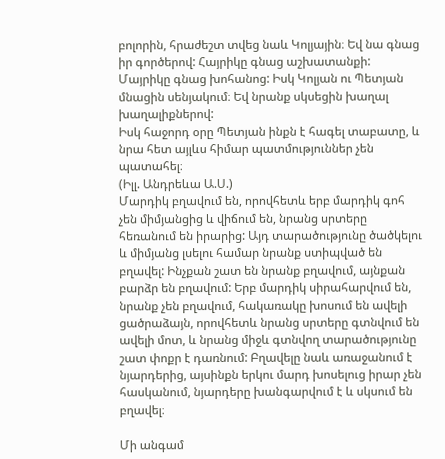բոլորին, հրաժեշտ տվեց նաև Կոլյային։ Եվ նա գնաց իր գործերով: Հայրիկը գնաց աշխատանքի:
Մայրիկը գնաց խոհանոց: Իսկ Կոլյան ու Պետյան մնացին սենյակում։ Եվ նրանք սկսեցին խաղալ խաղալիքներով:
Իսկ հաջորդ օրը Պետյան ինքն է հագել տաբատը, և նրա հետ այլևս հիմար պատմություններ չեն պատահել։
(Իլլ. Անդրեևա Ա.Ս.)
Մարդիկ բղավում են, որովհետև երբ մարդիկ գոհ չեն միմյանցից և վիճում են, նրանց սրտերը հեռանում են իրարից: Այդ տարածությունը ծածկելու և միմյանց լսելու համար նրանք ստիպված են բղավել: Ինչքան շատ են նրանք բղավում, այնքան բարձր են բղավում: Երբ մարդիկ սիրահարվում են, նրանք չեն բղավում, հակառակը խոսում են ավելի ցածրաձայն, որովհետև նրանց սրտերը գտնվում են ավելի մոտ, և նրանց միջև գտնվող տարածությունը շատ փոքր է դառնում: Բղավելը նաև առաջանում է նյարդերից, այսինքն երկու մարդ խոսելուց իրար չեն հասկանում, նյարդերը խանգարվում է և սկսում են բղավել։

Մի անգամ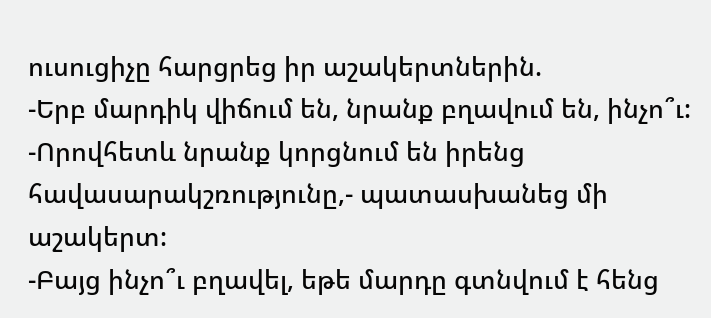ուսուցիչը հարցրեց իր աշակերտներին.
-Երբ մարդիկ վիճում են, նրանք բղավում են, ինչո՞ւ:
-Որովհետև նրանք կորցնում են իրենց հավասարակշռությունը,- պատասխանեց մի աշակերտ:
-Բայց ինչո՞ւ բղավել, եթե մարդը գտնվում է հենց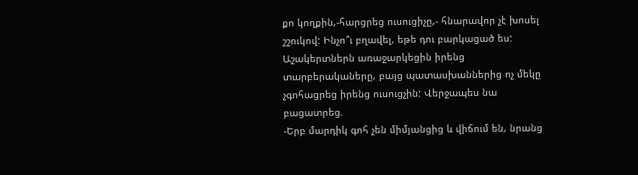քո կողքին,-հարցրեց ուսուցիչը,- հնարավոր չէ խոսել շշուկով: Ինչո՞ւ բղավել, եթե դու բարկացած ես:
Աշակերտներն առաջարկեցին իրենց տարբերակաները, բայց պատասխաններից ոչ մեկը չգոհացրեց իրենց ուսուցչին: Վերջապես նա բացատրեց.
-Երբ մարդիկ գոհ չեն միմյանցից և վիճում են, նրանց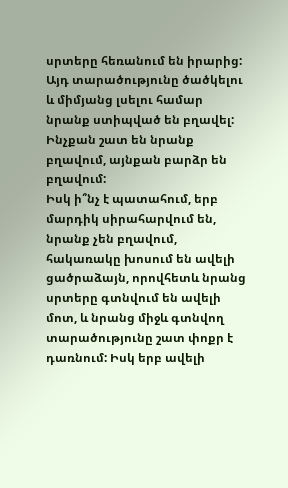սրտերը հեռանում են իրարից: Այդ տարածությունը ծածկելու և միմյանց լսելու համար նրանք ստիպված են բղավել: Ինչքան շատ են նրանք բղավում, այնքան բարձր են բղավում:
Իսկ ի՞նչ է պատահում, երբ մարդիկ սիրահարվում են, նրանք չեն բղավում, հակառակը խոսում են ավելի ցածրաձայն, որովհետև նրանց սրտերը գտնվում են ավելի մոտ, և նրանց միջև գտնվող տարածությունը շատ փոքր է դառնում: Իսկ երբ ավելի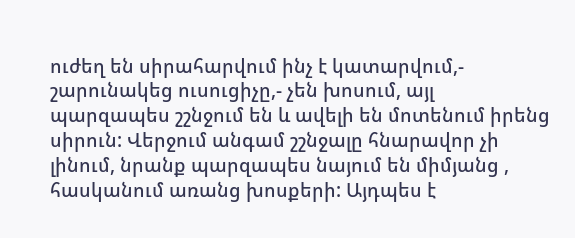ուժեղ են սիրահարվում ինչ է կատարվում,- շարունակեց ուսուցիչը,- չեն խոսում, այլ պարզապես շշնջում են և ավելի են մոտենում իրենց սիրուն: Վերջում անգամ շշնջալը հնարավոր չի լինում, նրանք պարզապես նայում են միմյանց , հասկանում առանց խոսքերի: Այդպես է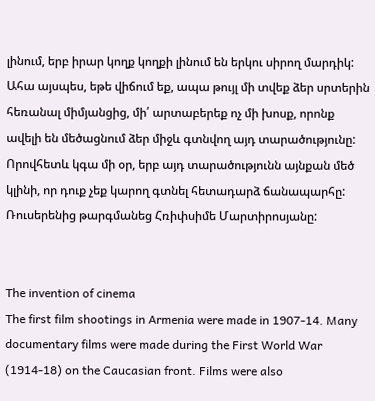լինում, երբ իրար կողք կողքի լինում են երկու սիրող մարդիկ:
Ահա այսպես, եթե վիճում եք, ապա թույլ մի տվեք ձեր սրտերին հեռանալ միմյանցից, մի՛ արտաբերեք ոչ մի խոսք, որոնք ավելի են մեծացնում ձեր միջև գտնվող այդ տարածությունը: Որովհետև կգա մի օր, երբ այդ տարածությունն այնքան մեծ կլինի, որ դուք չեք կարող գտնել հետադարձ ճանապարհը:
Ռուսերենից թարգմանեց Հռիփսիմե Մարտիրոսյանը:


The invention of cinema
The first film shootings in Armenia were made in 1907-14. Many documentary films were made during the First World War (1914-18) on the Caucasian front. Films were also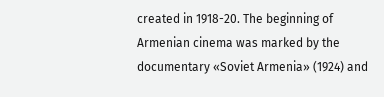created in 1918-20. The beginning of Armenian cinema was marked by the documentary «Soviet Armenia» (1924) and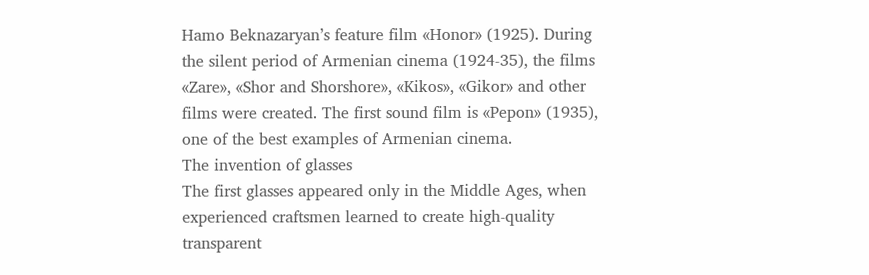Hamo Beknazaryan’s feature film «Honor» (1925). During the silent period of Armenian cinema (1924-35), the films «Zare», «Shor and Shorshore», «Kikos», «Gikor» and other films were created. The first sound film is «Pepon» (1935), one of the best examples of Armenian cinema.
The invention of glasses
The first glasses appeared only in the Middle Ages, when experienced craftsmen learned to create high-quality transparent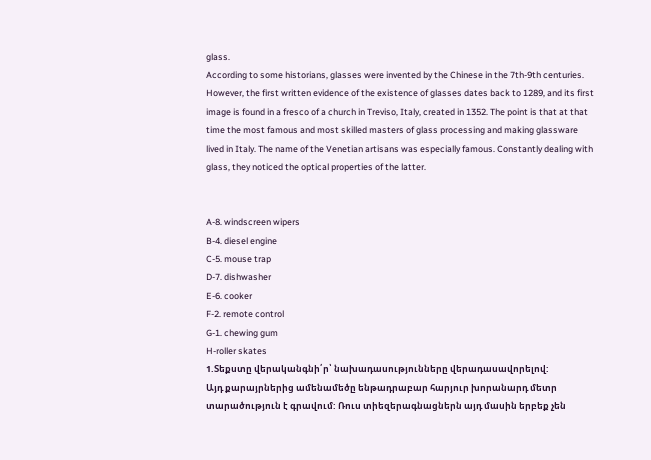glass.
According to some historians, glasses were invented by the Chinese in the 7th-9th centuries. However, the first written evidence of the existence of glasses dates back to 1289, and its first image is found in a fresco of a church in Treviso, Italy, created in 1352. The point is that at that time the most famous and most skilled masters of glass processing and making glassware lived in Italy. The name of the Venetian artisans was especially famous. Constantly dealing with glass, they noticed the optical properties of the latter.


A-8. windscreen wipers
B-4. diesel engine
C-5. mouse trap
D-7. dishwasher
E-6. cooker
F-2. remote control
G-1. chewing gum
H-roller skates
1.Տեքստը վերականգնի՛ր՝ նախադասությունները վերադասավորելով:
Այդ քարայրներից ամենամեծը ենթադրաբար հարյուր խորանարդ մետր տարածություն է գրավում: Ռուս տիեզերագնացներն այդ մասին երբեք չեն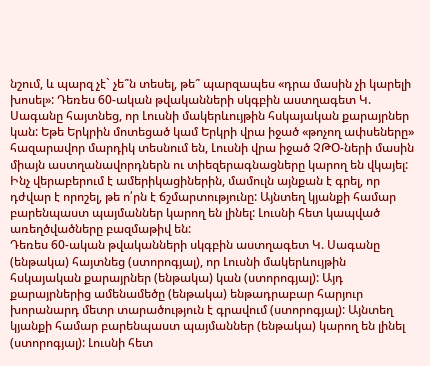նշում, և պարզ չէ` չե՞ն տեսել, թե՞ պարզապես «դրա մասին չի կարելի խոսել»: Դեռես 60-ական թվականների սկգբին աստղագետ Կ. Սագանը հայտնեց, որ Լուսնի մակերևույթին հսկայական քարայրներ կան: Եթե Երկրին մոտեցած կամ Երկրի վրա իջած «թոչող ափսեները» հազարավոր մարդիկ տեսնում են, Լուսնի վրա իջած ՉԹՕ-ների մասին միայն աստղանավորդներն ու տիեզերագնացները կարող են վկայել: Ինչ վերաբերում է ամերիկացիներին, մամուլն այնքան է գրել, որ դժվար է որոշել, թե ո՛րն է ճշմարտությունը: Այնտեղ կյանքի համար բարենպաստ պայմաններ կարող են լինել: Լուսնի հետ կապված առեղծվածները բազմաթիվ են:
Դեռես 60-ական թվականների սկգբին աստղագետ Կ. Սագանը (ենթակա) հայտնեց (ստորոգյալ), որ Լուսնի մակերևույթին հսկայական քարայրներ (ենթակա) կան (ստորոգյալ): Այդ քարայրներից ամենամեծը (ենթակա) ենթադրաբար հարյուր խորանարդ մետր տարածություն է գրավում (ստորոգյալ): Այնտեղ կյանքի համար բարենպաստ պայմաններ (ենթակա) կարող են լինել (ստորոգյալ): Լուսնի հետ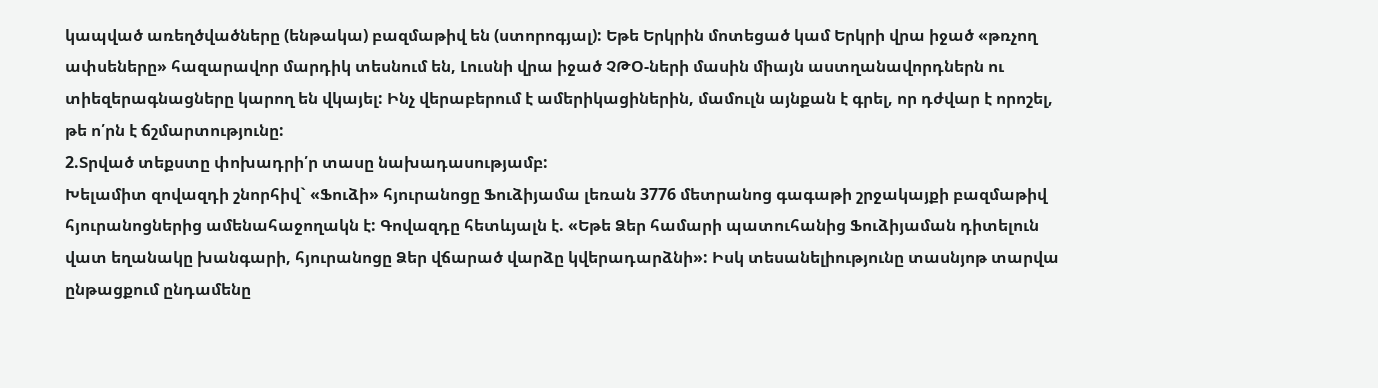կապված առեղծվածները (ենթակա) բազմաթիվ են (ստորոգյալ): Եթե Երկրին մոտեցած կամ Երկրի վրա իջած «թռչող ափսեները» հազարավոր մարդիկ տեսնում են, Լուսնի վրա իջած ՉԹՕ-ների մասին միայն աստղանավորդներն ու տիեզերագնացները կարող են վկայել: Ինչ վերաբերում է ամերիկացիներին, մամուլն այնքան է գրել, որ դժվար է որոշել, թե ո՛րն է ճշմարտությունը:
2.Տրված տեքստը փոխադրի՛ր տասը նախադասությամբ:
Խելամիտ զովազդի շնորհիվ` «Ֆուձի» հյուրանոցը Ֆուձիյամա լեռան 3776 մետրանոց գագաթի շրջակայքի բազմաթիվ հյուրանոցներից ամենահաջողակն է: Գովազդը հետևյալն է. «Եթե Ձեր համարի պատուհանից Ֆուձիյաման դիտելուն վատ եղանակը խանգարի, հյուրանոցը Ձեր վճարած վարձը կվերադարձնի»: Իսկ տեսանելիությունը տասնյոթ տարվա ընթացքում ընդամենը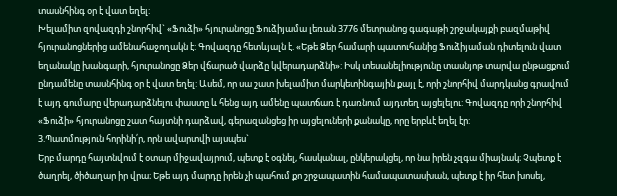տասնհինգ օր է վատ եղել:
Խելամիտ զովազդի շնորհիվ` «Ֆուձի» հյուրանոցը Ֆուձիյամա լեռան 3776 մետրանոց գագաթի շրջակայքի բազմաթիվ հյուրանոցներից ամենահաջողակն է: Գովազդը հետևյալն է. «Եթե Ձեր համարի պատուհանից Ֆուձիյաման դիտելուն վատ եղանակը խանգարի, հյուրանոցը Ձեր վճարած վարձը կվերադարձնի»: Իսկ տեսանելիությունը տասնյոթ տարվա ընթացքում ընդամենը տասնհինգ օր է վատ եղել: Ասեմ, որ սա շատ խելամիտ մարկետինգային քայլ է, որի շնորհիվ մարդկանց գրավում է այդ գումարը վերադարձնելու փաստը և հենց այդ ամենը պատճառ է դառնում այդտեղ այցելելու: Գովազդը որի շնորհիվ «Ֆուձի» հյուրանոցը շատ հայտնի դարձավ, գերազանցեց իր այցելուների քանակը, որը երբևէ եղել էր:
3.Պատմություն հորինի՛ր, որն ավարտվի այսպես`
Երբ մարդը հայտնվում է օտար միջավայրում, պետք է օգնել, հասկանալ, ընկերակցել, որ նա իրեն չզգա միայնակ։ Չպետք է ծաղրել, ծիծաղար իր վրա։ Եթե այդ մարդը իրեն չի պահում քո շրջապատին համապատասխան, պետք է իր հետ խոսել,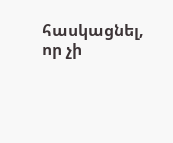հասկացնել, որ չի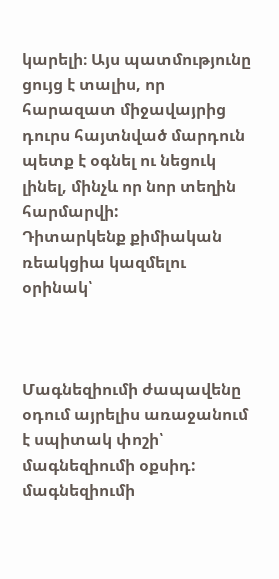կարելի։ Այս պատմությունը ցույց է տալիս, որ հարազատ միջավայրից դուրս հայտնված մարդուն պետք է օգնել ու նեցուկ լինել, մինչև որ նոր տեղին հարմարվի:
Դիտարկենք քիմիական ռեակցիա կազմելու օրինակ՝



Մագնեզիումի ժապավենը օդում այրելիս առաջանում է սպիտակ փոշի՝ մագնեզիումի օքսիդ:
մագնեզիումի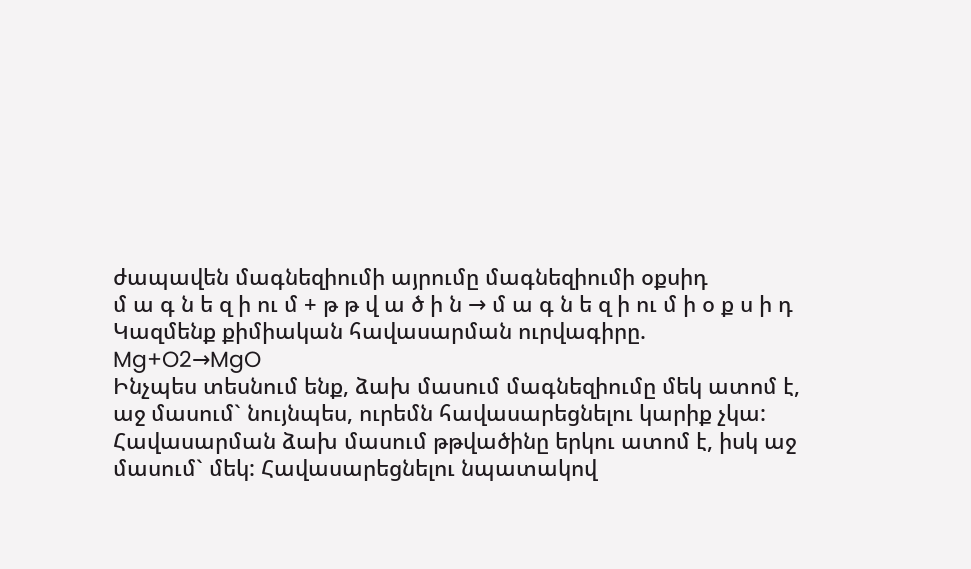ժապավեն մագնեզիումի այրումը մագնեզիումի օքսիդ
մ ա գ ն ե զ ի ու մ + թ թ վ ա ծ ի ն → մ ա գ ն ե զ ի ու մ ի օ ք ս ի դ
Կազմենք քիմիական հավասարման ուրվագիրը.
Mg+O2→MgO
Ինչպես տեսնում ենք, ձախ մասում մագնեզիումը մեկ ատոմ է, աջ մասում` նույնպես, ուրեմն հավասարեցնելու կարիք չկա: Հավասարման ձախ մասում թթվածինը երկու ատոմ է, իսկ աջ մասում` մեկ: Հավասարեցնելու նպատակով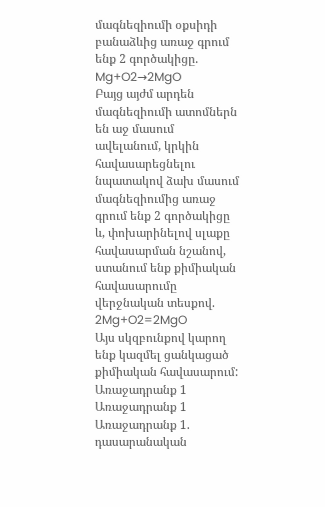մագնեզիումի օքսիդի բանաձևից առաջ գրում ենք 2 գործակիցը.
Mg+O2→2MgO
Բայց այժմ արդեն մագնեզիումի ատոմներն են աջ մասում ավելանում, կրկին հավասարեցնելու նպատակով ձախ մասում մագնեզիումից առաջ գրում ենք 2 գործակիցը և, փոխարինելով սլաքը հավասարման նշանով, ստանում ենք քիմիական հավասարումը վերջնական տեսքով.
2Mg+O2=2MgO
Այս սկզբունքով կարող ենք կազմել ցանկացած քիմիական հավասարում:
Առաջադրանք 1
Առաջադրանք 1
Առաջադրանք 1. դասարանական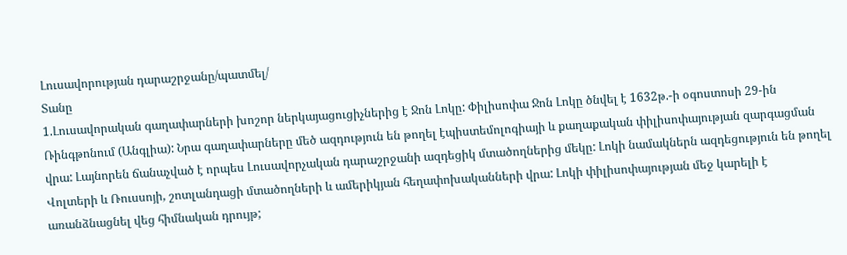Լուսավորության դարաշրջանը/պատմել/
Տանը
1.Լուսավորական գաղափարների խոշոր ներկայացուցիչներից է Ջոն Լոկը: Փիլիսոփա Ջոն Լոկը ծնվել է 1632թ.-ի օգոստոսի 29-ին Ռինգթոնում (Անգլիա): Նրա գաղափարները մեծ ազդություն են թողել էպիստեմոլոգիայի և քաղաքական փիլիսոփայության զարգացման վրա: Լայնորեն ճանաչված է որպես Լուսավորչական դարաշրջանի ազդեցիկ մտածողներից մեկը: Լոկի նամակներն ազդեցություն են թողել Վոլտերի և Ռուսսոյի, շոտլանդացի մտածողների և ամերիկյան հեղափոխականների վրա: Լոկի փիլիսոփայության մեջ կարելի է առանձնացնել վեց հիմնական դրույթ;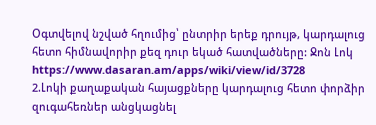Օգտվելով նշված հղումից՝ ընտրիր երեք դրույթ, կարդալուց հետո հիմնավորիր քեզ դուր եկած հատվածները: Ջոն Լոկ https://www.dasaran.am/apps/wiki/view/id/3728
2.Լոկի քաղաքական հայացքները կարդալուց հետո փորձիր զուգահեռներ անցկացնել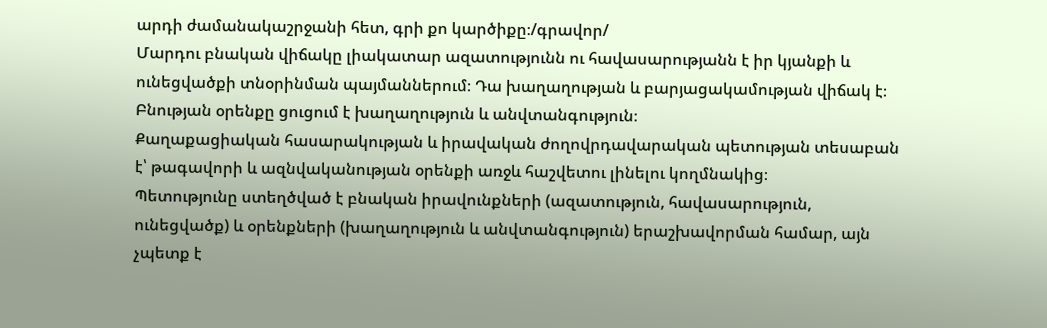արդի ժամանակաշրջանի հետ, գրի քո կարծիքը։/գրավոր/
Մարդու բնական վիճակը լիակատար ազատությունն ու հավասարությանն է իր կյանքի և ունեցվածքի տնօրինման պայմաններում։ Դա խաղաղության և բարյացակամության վիճակ է։ Բնության օրենքը ցուցում է խաղաղություն և անվտանգություն։
Քաղաքացիական հասարակության և իրավական ժողովրդավարական պետության տեսաբան է՝ թագավորի և ազնվականության օրենքի առջև հաշվետու լինելու կողմնակից։
Պետությունը ստեղծված է բնական իրավունքների (ազատություն, հավասարություն, ունեցվածք) և օրենքների (խաղաղություն և անվտանգություն) երաշխավորման համար, այն չպետք է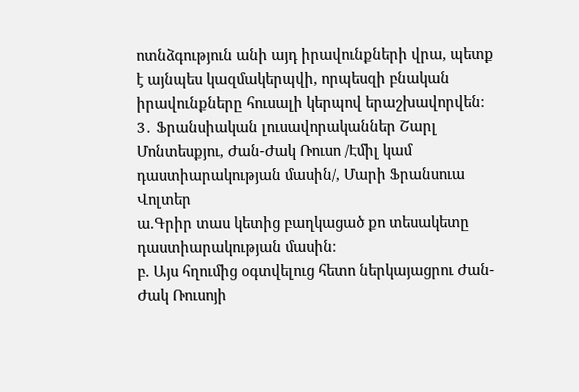ոտնձգություն անի այդ իրավունքների վրա, պետք է այնպես կազմակերպվի, որպեսզի բնական իրավունքները հուսալի կերպով երաշխավորվեն։
3․ Ֆրանսիական լուսավորականներ Շարլ Մոնտեսքյու, Ժան-Ժակ Ռուսո /Էմիլ կամ դաստիարակության մասին/, Մարի Ֆրանսուա Վոլտեր
ա.Գրիր տաս կետից բաղկացած քո տեսակետը դաստիարակության մասին։
բ. Այս հղումից օգտվելուց հետո ներկայացրու Ժան- Ժակ Ռուսոյի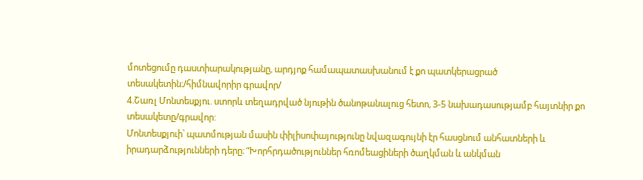մոտեցումը դաստիարակությանը, արդյոք համապատասխանում է քո պատկերացրած տեսակետին։/հիմնավորիր գրավոր/
4.Շառլ Մոնտեսքյու. ստորև տեղադրված նյութին ծանոթանալուց հետո, 3-5 նախադասությամբ հայտնիր քո տեսակետը/գրավոր:
Մոնտեսքյուի՝ պատմության մասին փիլիսոփայությունը նվազագույնի էր հասցնում անհատների և իրադարձությունների դերը։ “Խորհրդածություններ հռոմեացիների ծաղկման և անկման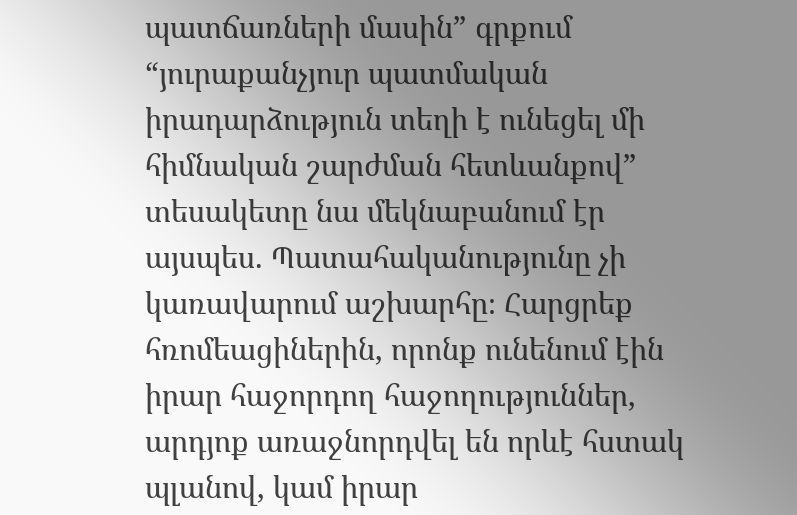պատճառների մասին” գրքում “յուրաքանչյուր պատմական իրադարձություն տեղի է ունեցել մի հիմնական շարժման հետևանքով” տեսակետը նա մեկնաբանում էր այսպես. Պատահականությունը չի կառավարում աշխարհը։ Հարցրեք հռոմեացիներին, որոնք ունենում էին իրար հաջորդող հաջողություններ, արդյոք առաջնորդվել են որևէ հստակ պլանով, կամ իրար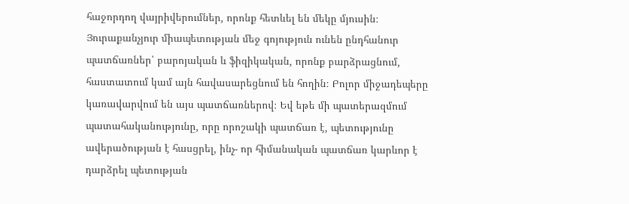հաջորդող վայրիվերումներ, որոնք հետևել են մեկը մյուսին։ Յուրաքանչյուր միապետության մեջ գոյություն ունեն ընդհանուր պատճառներ՝ բարոյական և ֆիզիկական, որոնք բարձրացնում, հաստատում կամ այն հավասարեցնում են հողին։ Բոլոր միջադեպերը կառավարվում են այս պատճառներով։ Եվ եթե մի պատերազմում պատահականությունը, որը որոշակի պատճառ է, պետությունը ավերածության է հասցրել, ինչ- որ հիմանական պատճառ կարևոր է դարձրել պետության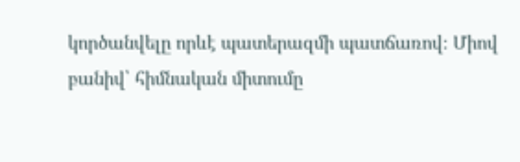կործանվելը որևէ պատերազմի պատճառով։ Միով բանիվ՝ հիմնական միտումը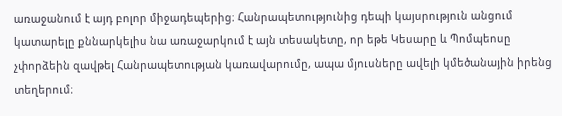առաջանում է այդ բոլոր միջադեպերից։ Հանրապետությունից դեպի կայսրություն անցում կատարելը քննարկելիս նա առաջարկում է այն տեսակետը, որ եթե Կեսարը և Պոմպեոսը չփորձեին զավթել Հանրապետության կառավարումը, ապա մյուսները ավելի կմեծանային իրենց տեղերում։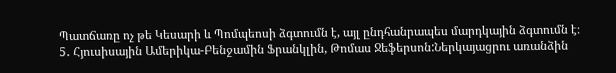Պատճառը ոչ թե Կեսարի և Պոմպեոսի ձգտումն է, այլ ընդհանրապես մարդկային ձգտումն է։
5․ Հյուսիսային Ամերիկա-Բենջամին Ֆրանկլին, Թոմաս Ջեֆերսոն:Ներկայացրու առանձին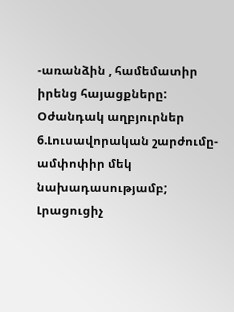-առանձին , համեմատիր իրենց հայացքները:
Օժանդակ աղբյուրներ
6.Լուսավորական շարժումը- ամփոփիր մեկ նախադասությամբ;
Լրացուցիչ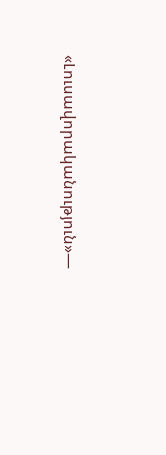«Լուսավորականություն»—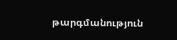թարգմանություն